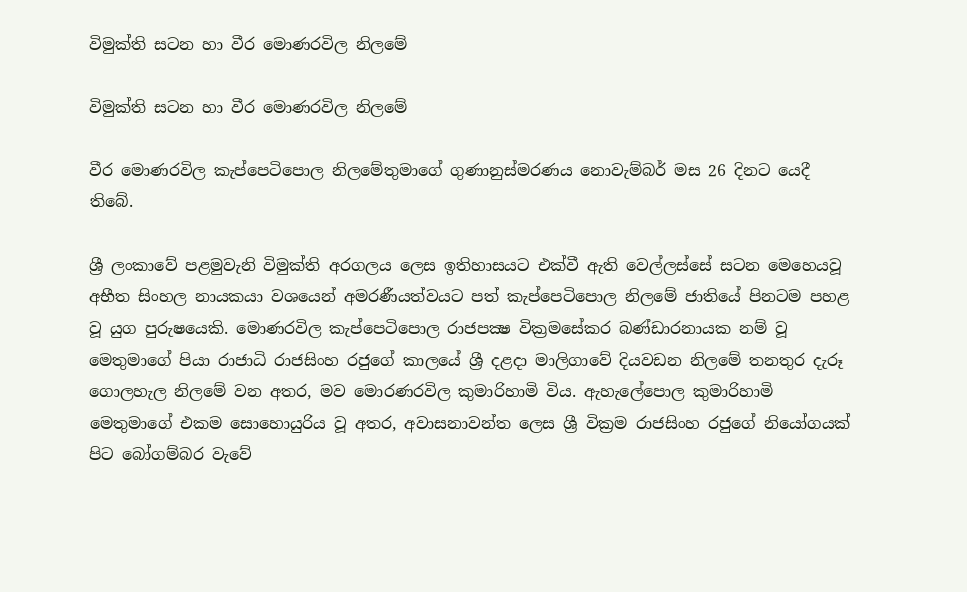විමුක්‌ති සටන හා වීර මොණරවිල නිලමේ

විමුක්‌ති සටන හා වීර මොණරවිල නිලමේ

වීර මොණරවිල කැප්පෙටිපොල නිලමේතුමාගේ ගුණානුස්‌මරණය නොවැම්බර් මස 26 දිනට යෙදී තිබේ.

ශ්‍රී ලංකාවේ පළමුවැනි විමුක්‌ති අරගලය ලෙස ඉතිහාසයට එක්‌වී ඇති වෙල්ලස්‌සේ සටන මෙහෙයවූ අභීත සිංහල නායකයා වශයෙන් අමරණීයත්වයට පත් කැප්පෙටිපොල නිලමේ ජාතියේ පිනටම පහළ වූ යුග පුරුෂයෙකි. මොණරවිල කැප්පෙටිපොල රාජපක්‍ෂ වික්‍රමසේකර බණ්‌ඩාරනායක නම් වූ මෙතුමාගේ පියා රාජාධි රාජසිංහ රජුගේ කාලයේ ශ්‍රී දළදා මාලිගාවේ දියවඩන නිලමේ තනතුර දැරූ ගොලහැල නිලමේ වන අතර, මව මොරණරවිල කුමාරිහාමි විය. ඇහැලේපොල කුමාරිහාමි මෙතුමාගේ එකම සොහොයුරිය වූ අතර, අවාසනාවන්ත ලෙස ශ්‍රී වික්‍රම රාජසිංහ රජුගේ නියෝගයක්‌ පිට බෝගම්බර වැවේ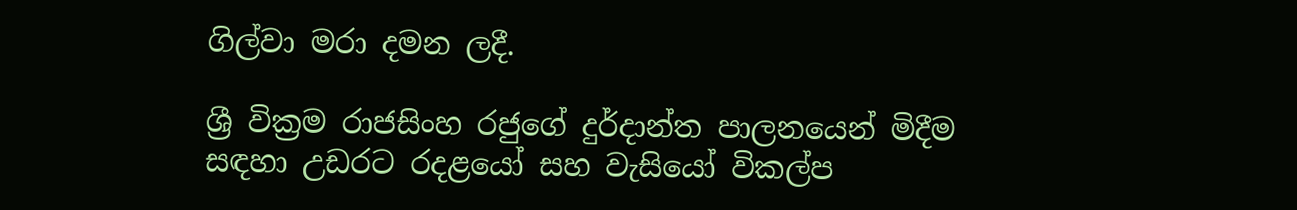ගිල්වා මරා දමන ලදී.

ශ්‍රී වික්‍රම රාජසිංහ රජුගේ දුර්දාන්ත පාලනයෙන් මිදීම සඳහා උඩරට රදළයෝ සහ වැසියෝ විකල්ප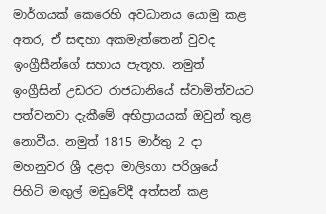මාර්ගයක්‌ කෙරෙහි අවධානය යොමු කළ අතර, ඒ සඳහා අකමැත්තෙන් වුවද ඉංග්‍රීසීන්ගේ සහාය පැතූහ. නමුත් ඉංග්‍රීසින් උඩරට රාජධානියේ ස්‌වාමිත්වයට පත්වනවා දැකීමේ අභිප්‍රායයක්‌ ඔවුන් තුළ නොවීය. නමුත් 1815 මාර්තු 2 දා මහනුවර ශ්‍රී දළදා මාලිsගා පරිශ්‍රයේ පිහිටි මඟුල් මඩුවේදී අත්සන් කළ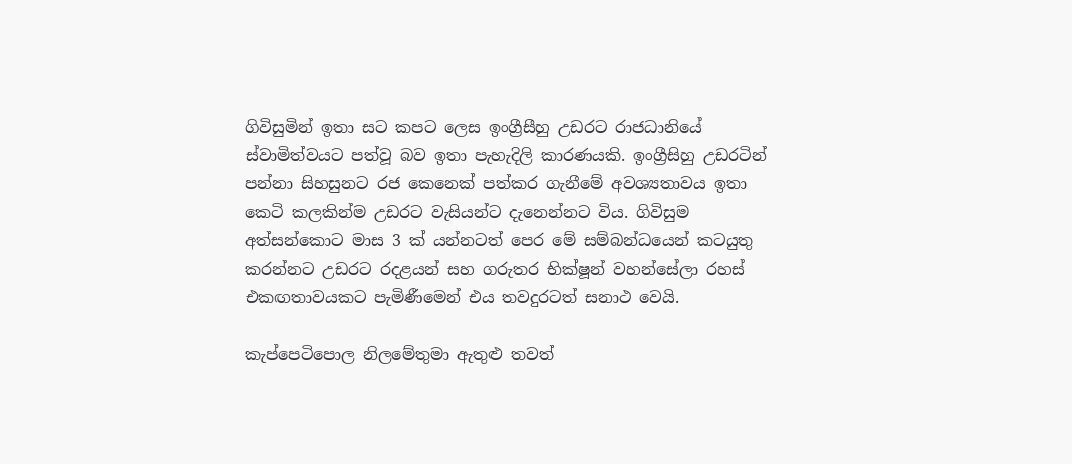ගිවිසුමින් ඉතා සට කපට ලෙස ඉංග්‍රීසීහු උඩරට රාජධානියේ ස්‌වාමිත්වයට පත්වූ බව ඉතා පැහැදිලි කාරණයකි. ඉංග්‍රීසිහු උඩරටින් පන්නා සිහසුනට රජ කෙනෙක්‌ පත්කර ගැනීමේ අවශ්‍යතාවය ඉතා කෙටි කලකින්ම උඩරට වැසියන්ට දැනෙන්නට විය. ගිවිසුම අත්සන්කොට මාස 3 ක්‌ යන්නටත් පෙර මේ සම්බන්ධයෙන් කටයුතු කරන්නට උඩරට රදළයන් සහ ගරුතර භික්‌ෂූන් වහන්සේලා රහස්‌ එකඟතාවයකට පැමිණීමෙන් එය තවදුරටත් සනාථ වෙයි.

කැප්පෙටිපොල නිලමේතුමා ඇතුළු තවත්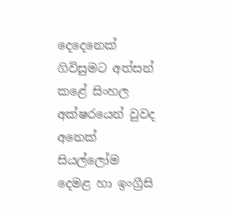දෙදෙනෙක්‌ ගිවිසුමට අත්සන් කළේ සිංහල අක්‌ෂරයෙන් වුවද අනෙක්‌ සියල්ලෝම දෙමළ හා ඉංග්‍රීසි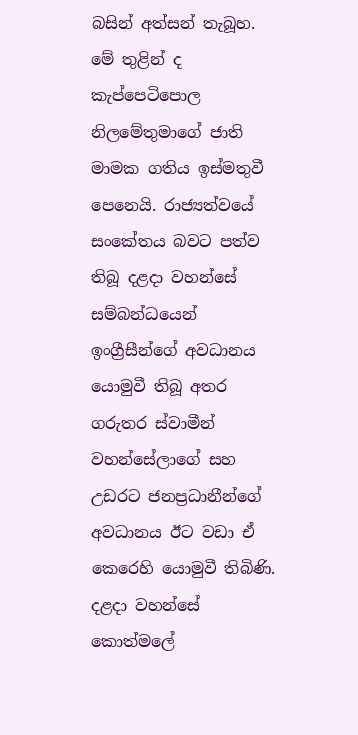බසින් අත්සන් තැබූහ. මේ තුළින් ද කැප්පෙටිපොල නිලමේතුමාගේ ජාති මාමක ගතිය ඉස්‌මතුවී පෙනෙයි. රාජ්‍යත්වයේ සංකේතය බවට පත්ව තිබූ දළදා වහන්සේ සම්බන්ධයෙන් ඉංග්‍රීසීන්ගේ අවධානය යොමුවී තිබූ අතර ගරුතර ස්‌වාමීන් වහන්සේලාගේ සහ උඩරට ජනප්‍රධානීන්ගේ අවධානය ඊට වඩා ඒ කෙරෙහි යොමුවී තිබිණි. දළදා වහන්සේ කොත්මලේ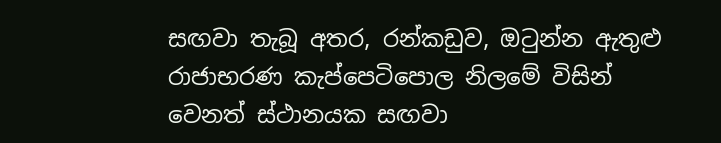සඟවා තැබූ අතර, රන්කඩුව, ඔටුන්න ඇතුළු රාජාභරණ කැප්පෙටිපොල නිලමේ විසින් වෙනත් ස්‌ථානයක සඟවා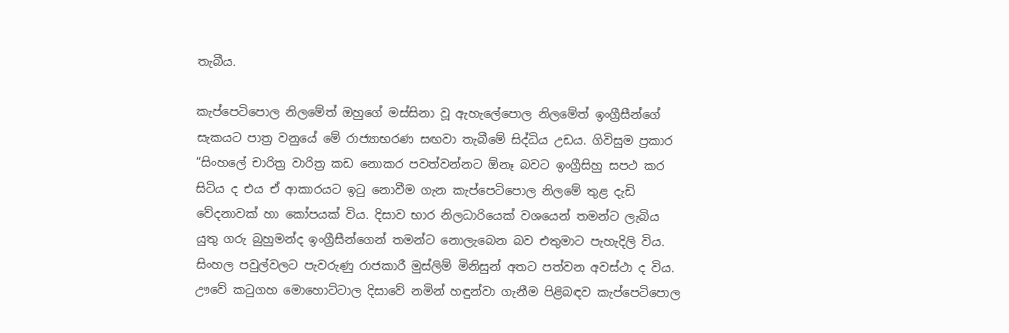තැබීය.

කැප්පෙටිපොල නිලමේත් ඔහුගේ මස්‌සිනා වූ ඇහැලේපොල නිලමේත් ඉංග්‍රීසීන්ගේ සැකයට පාත්‍ර වනුයේ මේ රාජ්‍යාභරණ සඟවා තැබීමේ සිද්ධිය උඩය. ගිවිසුම ප්‍රකාර “සිංහලේ චාරිත්‍ර වාරිත්‍ර කඩ නොකර පවත්වන්නට ඕනෑ බවට ඉංග්‍රීසිහු සපථ කර සිටිය ද එය ඒ ආකාරයට ඉටු නොවීම ගැන කැප්පෙටිපොල නිලමේ තුළ දැඩි වේදනාවක්‌ හා කෝපයක්‌ විය. දිසාව භාර නිලධාරියෙක්‌ වශයෙන් තමන්ට ලැබිය යුතු ගරු බුහුමන්ද ඉංග්‍රීසීන්ගෙන් තමන්ට නොලැබෙන බව එතුමාට පැහැදිලි විය. සිංහල පවුල්වලට පැවරුණු රාජකාරී මුස්‌ලිම් මිනිසුන් අතට පත්වන අවස්‌ථා ද විය. ඌවේ කටුගහ මොහොට්‌ටාල දිසාවේ නමින් හඳුන්වා ගැනීම පිළිබඳව කැප්පෙටිපොල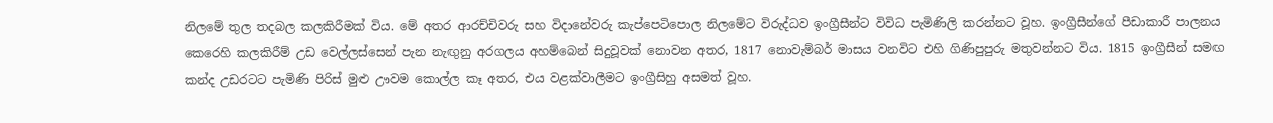නිලමේ තුල තදබල කලකිරීමක්‌ විය. මේ අතර ආරච්චිවරු සහ විදානේවරු කැප්පෙටිපොල නිලමේට විරුද්ධව ඉංග්‍රීසීන්ට විවිධ පැමිණිලි කරන්නට වූහ. ඉංග්‍රීසීන්ගේ පීඩාකාරී පාලනය කෙරෙහි කලකිරීම් උඩ වෙල්ලස්‌සෙන් පැන නැඟුනු අරගලය අහම්බෙන් සිදුවූවක්‌ නොවන අතර, 1817 නොවැම්බර් මාසය වනවිට එහි ගිණිපුපුරු මතුවන්නට විය. 1815 ඉංග්‍රීසීන් සමඟ කන්ද උඩරටට පැමිණි පිරිස්‌ මුළු ඌවම කොල්ල කෑ අතර, එය වළක්‌වාලීමට ඉංග්‍රීසිහු අසමත් වූහ.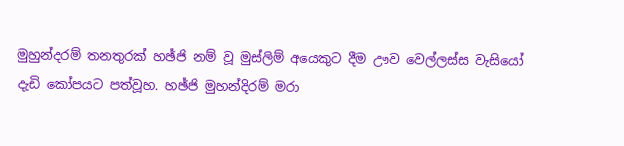මුහුන්දරම් තනතුරක්‌ හඡ්ජි නම් වූ මුස්‌ලිම් අයෙකුට දීම ඌව වෙල්ලස්‌ස වැසියෝ දැඩි කෝපයට පත්වූහ. හඡ්ජි මුහන්දිරම් මරා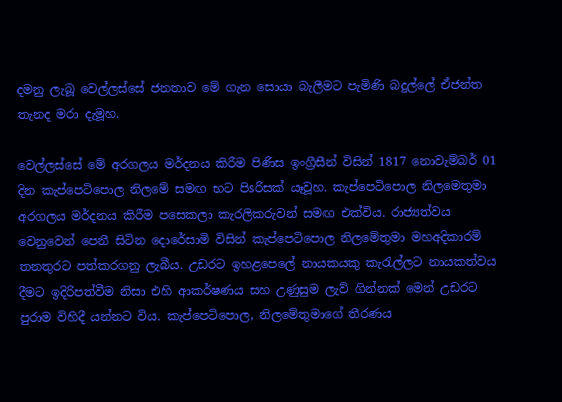දමනු ලැබූ වෙල්ලස්‌සේ ජනතාව මේ ගැන සොයා බැලීමට පැමිණි බදුල්ලේ ඒජන්ත තැනද මරා දැමූහ.

වෙල්ලස්‌සේ මේ අරගලය මර්දනය කිරීම පිණිස ඉංග්‍රීසීන් විසින් 1817 නොවැම්බර් 01 දින කැප්පෙටිපොල නිලමේ සමඟ භට පිsරිසක්‌ යෑවූහ. කැප්පෙටිපොල නිලමෙතුමා අරගලය මර්දනය කිරීම පසෙකලා කැරලිකරුවන් සමඟ එක්‌විය. රාජ්‍යත්වය වෙනුවෙන් පෙනී සිටින දොරේසාමි විසින් කැප්පෙටිපොල නිලමේතුමා මහඅදිකාරම් තනතුරට පත්කරගනු ලැබීය. උඩරට ඉහළපෙලේ නායකයකු කැරැල්ලට නායකත්වය දීමට ඉදිරිපත්වීම නිසා එහි ආකර්ෂණය සහ උණුසුම ලැව් ගින්නක්‌ මෙන් උඩරට පුරාම විහිදී යන්නට විය. කැප්පෙටිපොල, නිලමේතුමාගේ තීරණය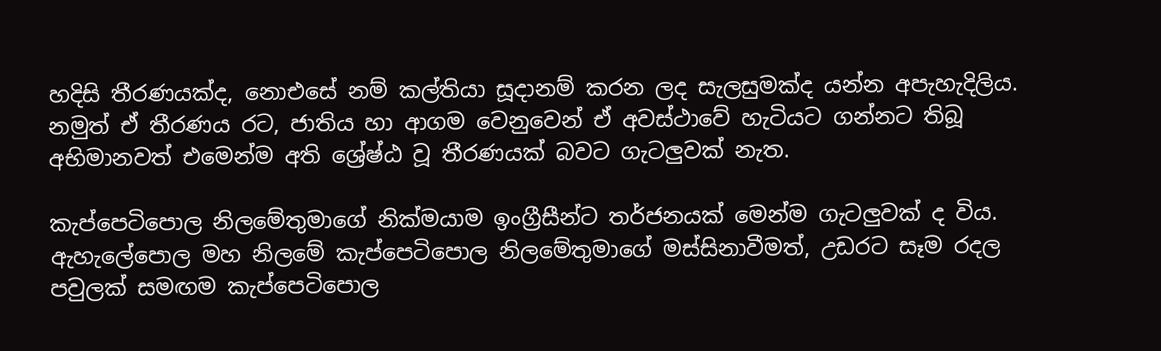හදිසි තීරණයක්‌ද, නොඑසේ නම් කල්තියා සූදානම් කරන ලද සැලසුමක්‌ද යන්න අපැහැදිලිය. නමුත් ඒ තීරණය රට, ජාතිය හා ආගම වෙනුවෙන් ඒ අවස්‌ථාවේ හැටියට ගන්නට තිබූ අභිමානවත් එමෙන්ම අති ශ්‍රේෂ්ඨ වූ තීරණයක්‌ බවට ගැටලුවක්‌ නැත.

කැප්පෙටිපොල නිලමේතුමාගේ නික්‌මයාම ඉංග්‍රීසීන්ට තර්ජනයක්‌ මෙන්ම ගැටලුවක්‌ ද විය. ඇහැලේපොල මහ නිලමේ කැප්පෙටිපොල නිලමේතුමාගේ මස්‌සිනාවීමත්, උඩරට සෑම රදල පවුලක්‌ සමඟම කැප්පෙටිපොල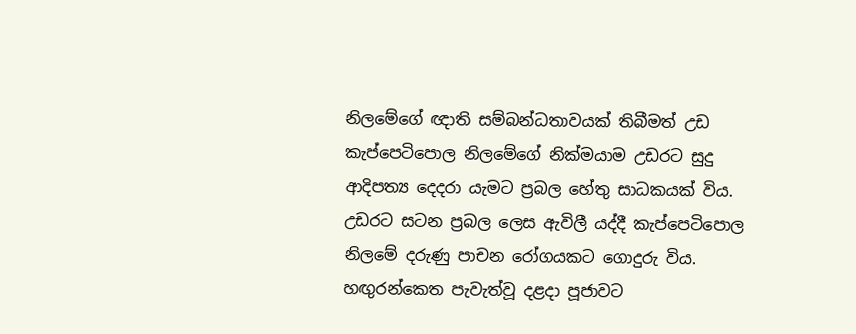නිලමේගේ ඥාති සම්බන්ධතාවයක්‌ තිබීමත් උඩ කැප්පෙටිපොල නිලමේගේ නික්‌මයාම උඩරට සුදු ආදිපත්‍ය දෙදරා යැමට ප්‍රබල හේතු සාධකයක්‌ විය. උඩරට සටන ප්‍රබල ලෙස ඇවිලී යද්දී කැප්පෙටිපොල නිලමේ දරුණු පාචන රෝගයකට ගොදුරු විය. හඟුරන්කෙත පැවැත්වූ දළදා පූජාවට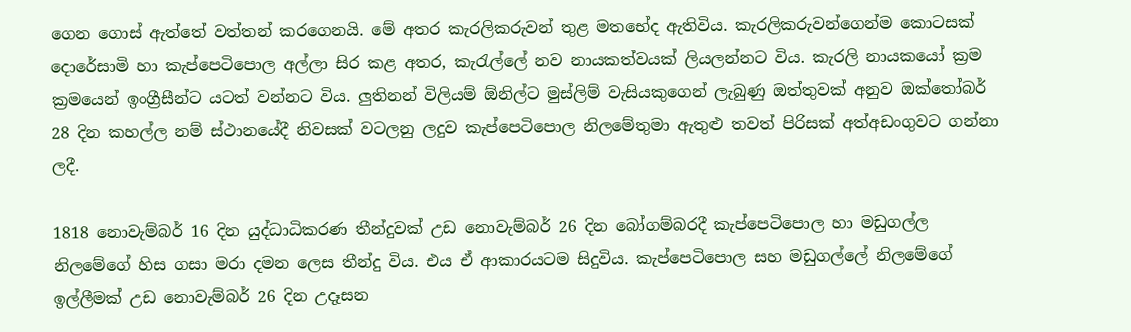ගෙන ගොස්‌ ඇත්තේ වත්තන් කරගෙනයි. මේ අතර කැරලිකරුවන් තුළ මතභේද ඇතිවිය. කැරලිකරුවන්ගෙන්ම කොටසක්‌ දොරේසාමි හා කැප්පෙටිපොල අල්ලා සිර කළ අතර, කැරැල්ලේ නව නායකත්වයක්‌ ලියලන්නට විය. කැරලි නායකයෝ ක්‍රම ක්‍රමයෙන් ඉංග්‍රීසීන්ට යටත් වන්නට විය. ලුතිනන් විලියම් ඕනිල්ට මුස්‌ලිම් වැසියකුගෙන් ලැබුණු ඔත්තුවක්‌ අනුව ඔක්‌තෝබර් 28 දින කහල්ල නම් ස්‌ථානයේදී නිවසක්‌ වටලනු ලදුව කැප්පෙටිපොල නිලමේතුමා ඇතුළු තවත් පිරිසක්‌ අත්අඩංගුවට ගන්නා ලදී.

1818 නොවැම්බර් 16 දින යුද්ධාධිකරණ තීන්දුවක්‌ උඩ නොවැම්බර් 26 දින බෝගම්බරදී කැප්පෙටිපොල හා මඩුගල්ල නිලමේගේ හිස ගසා මරා දමන ලෙස තීන්දු විය. එය ඒ ආකාරයටම සිදුවිය. කැප්පෙටිපොල සහ මඩුගල්ලේ නිලමේගේ ඉල්ලීමක්‌ උඩ නොවැම්බර් 26 දින උදෑසන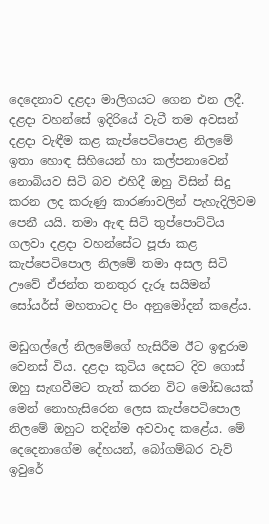දෙදෙනාව දළදා මාලිගයට ගෙන එන ලදී. දළදා වහන්සේ ඉදිරියේ වැටී තම අවසන් දළදා වැඳීම කළ කැප්පෙටිපොළ නිලමේ ඉතා හොඳ සිහියෙන් හා කල්පනාවෙන් නොබියව සිටි බව එහිදී ඔහු විසින් සිදු කරන ලද කරුණු කාරණාවලින් පැහැදිලිවම පෙනී යයි. තමා ඇඳ සිටි තුප්පොට්‌ටිය ගලවා දළදා වහන්සේට පූජා කළ කැප්පෙටිපොල නිලමේ තමා අසල සිටි ඌවේ ඒජන්ත තනතුර දැරූ සයිමන් සෝයර්ස්‌ මහතාටද පිං අනුමෝදන් කළේය.

මඩුගල්ලේ නිලමේගේ හැසිරීම ඊට ඉඳුරාම වෙනස්‌ විය. දළදා කුටිය දෙසට දිව ගොස්‌ ඔහු සැඟවීමට තැත් කරන විට මෝඩයෙක්‌ මෙන් නොහැසිරෙන ලෙස කැප්පෙටිපොල නිලමේ ඔහුට තදින්ම අවවාද කළේය. මේ දෙදෙනාගේම දේහයන්, බෝගම්බර වැව් ඉවුරේ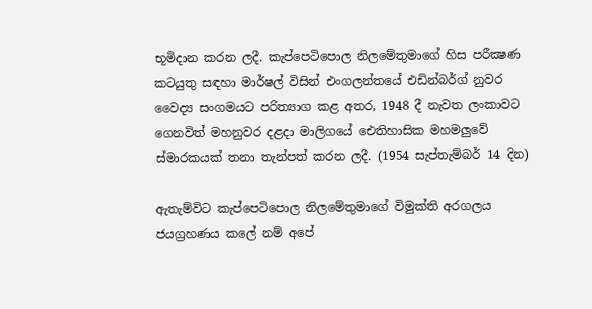භූමිදාන කරන ලදී. කැප්පෙටිපොල නිලමේතුමාගේ හිස පරීක්‍ෂණ කටයුතු සඳහා මාර්ෂල් විසින් එංගලන්තයේ එඩින්බර්ග් නුවර වෛද්‍ය සංගමයට පරිත්‍යාග කළ අතර, 1948 දී නැවත ලංකාවට ගෙනවිත් මහනුවර දළදා මාලිගයේ ඓතිහාසික මහමලුවේ ස්‌මාරකයක්‌ තනා තැන්පත් කරන ලදී. (1954 සැප්තැම්බර් 14 දින)

ඇතැම්විට කැප්පෙටිපොල නිලමේතුමාගේ විමුක්‌ති අරගලය ජයග්‍රහණය කලේ නම් අපේ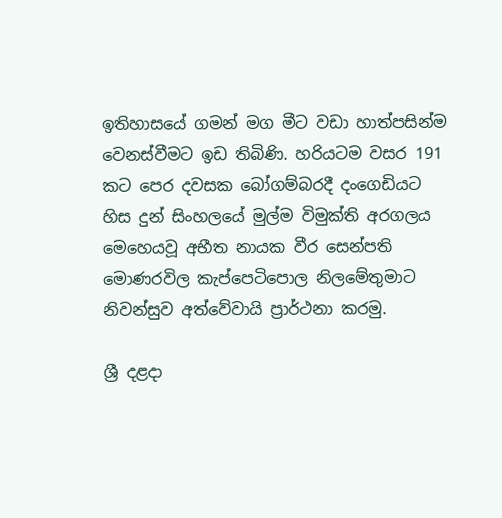ඉතිහාසයේ ගමන් මග මීට වඩා හාත්පසින්ම වෙනස්‌වීමට ඉඩ තිබිණි. හරියටම වසර 191 කට පෙර දවසක බෝගම්බරදී දංගෙඩියට හිස දුන් සිංහලයේ මුල්ම විමුක්‌ති අරගලය මෙහෙයවූ අභීත නායක වීර සෙන්පති මොණරවිල කැප්පෙටිපොල නිලමේතුමාට නිවන්සුව අත්වේවායි ප්‍රාර්ථනා කරමු.

ශ්‍රී දළදා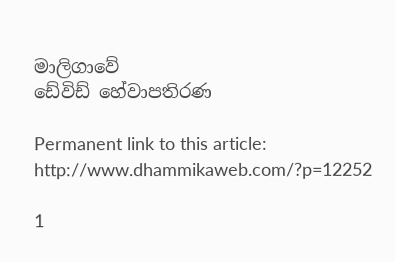මාලිගාවේ
ඩේවිඩ් හේවාපතිරණ

Permanent link to this article: http://www.dhammikaweb.com/?p=12252

1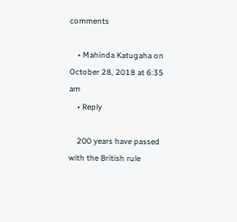comments

    • Mahinda Katugaha on October 28, 2018 at 6:35 am
    • Reply

    200 years have passed with the British rule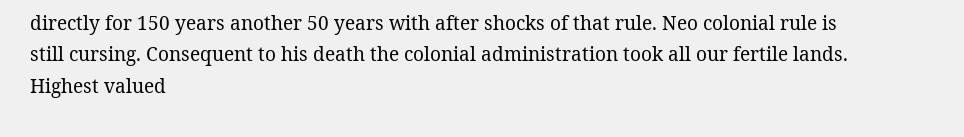directly for 150 years another 50 years with after shocks of that rule. Neo colonial rule is still cursing. Consequent to his death the colonial administration took all our fertile lands. Highest valued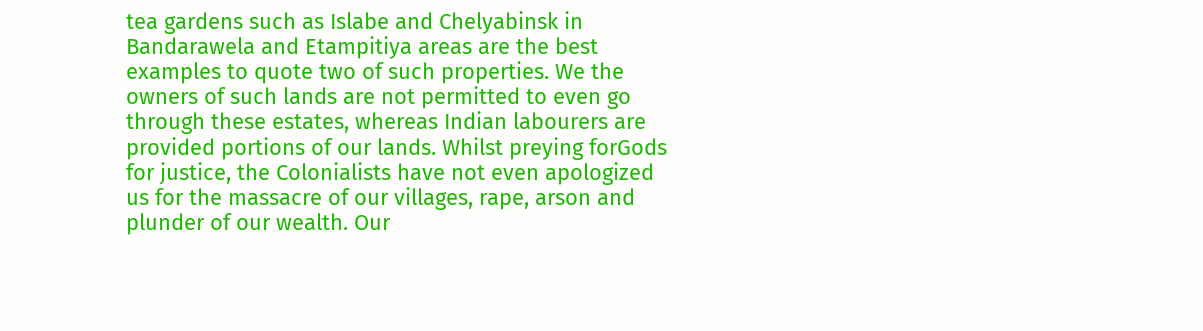tea gardens such as Islabe and Chelyabinsk in Bandarawela and Etampitiya areas are the best examples to quote two of such properties. We the owners of such lands are not permitted to even go through these estates, whereas Indian labourers are provided portions of our lands. Whilst preying forGods for justice, the Colonialists have not even apologized us for the massacre of our villages, rape, arson and plunder of our wealth. Our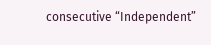consecutive “Independent”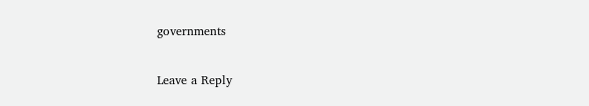governments

Leave a Reply